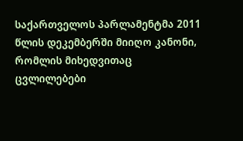საქართველოს პარლამენტმა 2011 წლის დეკემბერში მიიღო კანონი, რომლის მიხედვითაც ცვლილებები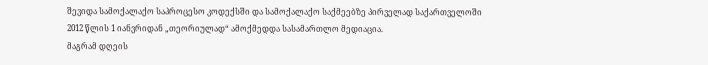შევიდა სამოქალაქო საპროცესო კოდექსში და სამოქალაქო საქმეებზე პირველად საქართველოში 2012 წლის 1 იანვრიდან „თეორიულად“ ამოქმედდა სასამართლო მედიაცია.
მაგრამ დღეის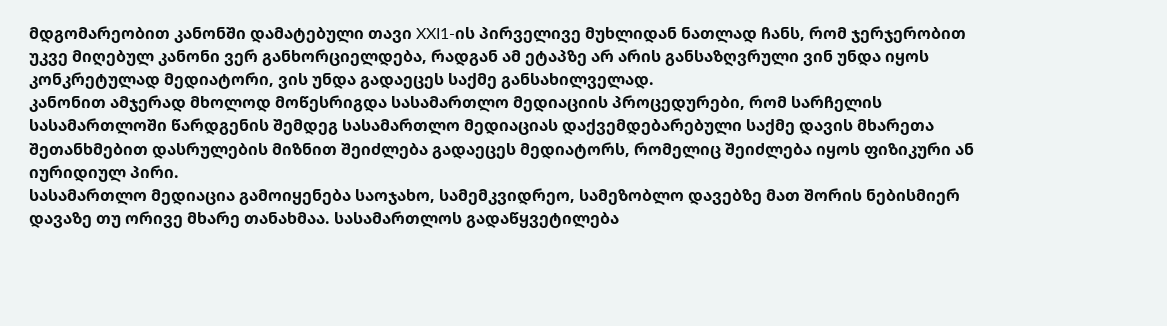მდგომარეობით კანონში დამატებული თავი XXI1-ის პირველივე მუხლიდან ნათლად ჩანს, რომ ჯერჯერობით უკვე მიღებულ კანონი ვერ განხორციელდება, რადგან ამ ეტაპზე არ არის განსაზღვრული ვინ უნდა იყოს კონკრეტულად მედიატორი, ვის უნდა გადაეცეს საქმე განსახილველად.
კანონით ამჯერად მხოლოდ მოწესრიგდა სასამართლო მედიაციის პროცედურები, რომ სარჩელის სასამართლოში წარდგენის შემდეგ სასამართლო მედიაციას დაქვემდებარებული საქმე დავის მხარეთა შეთანხმებით დასრულების მიზნით შეიძლება გადაეცეს მედიატორს, რომელიც შეიძლება იყოს ფიზიკური ან იურიდიულ პირი.
სასამართლო მედიაცია გამოიყენება საოჯახო, სამემკვიდრეო, სამეზობლო დავებზე მათ შორის ნებისმიერ დავაზე თუ ორივე მხარე თანახმაა. სასამართლოს გადაწყვეტილება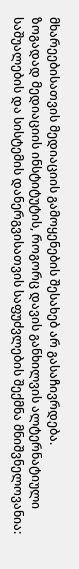მხარეებისათვის მედიაციის გამოყენების შესახებ არ გასაჩივრდება.
ზოგადად მედიაციის ინსტიტუტის, როგორც დავის განხილვის ალტერნატიული საშუალების და სისტემის დანერგვისათვის საფუძვლების შექმნა მნიშვნელოვანია: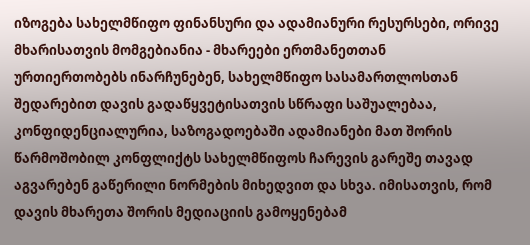იზოგება სახელმწიფო ფინანსური და ადამიანური რესურსები, ორივე მხარისათვის მომგებიანია - მხარეები ერთმანეთთან ურთიერთობებს ინარჩუნებენ, სახელმწიფო სასამართლოსთან შედარებით დავის გადაწყვეტისათვის სწრაფი საშუალებაა, კონფიდენციალურია, საზოგადოებაში ადამიანები მათ შორის წარმოშობილ კონფლიქტს სახელმწიფოს ჩარევის გარეშე თავად აგვარებენ გაწერილი ნორმების მიხედვით და სხვა. იმისათვის, რომ დავის მხარეთა შორის მედიაციის გამოყენებამ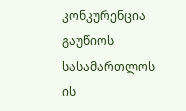კონკურენცია გაუწიოს სასამართლოს ის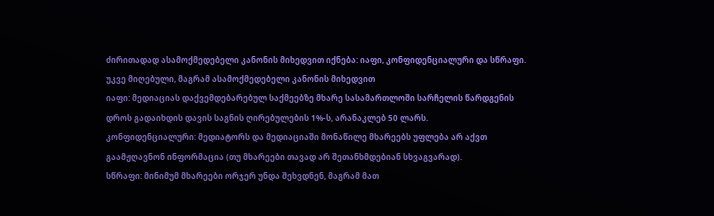ძირითადად ასამოქმედებელი კანონის მიხედვით იქნება: იაფი, კონფიდენციალური და სწრაფი.
უკვე მიღებული, მაგრამ ასამოქმედებელი კანონის მიხედვით
იაფი: მედიაციას დაქვემდებარებულ საქმეებზე მხარე სასამართლოში სარჩელის წარდგენის დროს გადაიხდის დავის საგნის ღირებულების 1%-ს, არანაკლებ 50 ლარს.
კონფიდენციალური: მედიატორს და მედიაციაში მონაწილე მხარეებს უფლება არ აქვთ გაამჟღავნონ ინფორმაცია (თუ მხარეები თავად არ შეთანხმდებიან სხვაგვარად).
სწრაფი: მინიმუმ მხარეები ორჯერ უნდა შეხვდნენ, მაგრამ მათ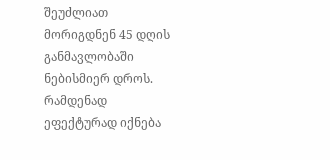შეუძლიათ მორიგდნენ 45 დღის განმავლობაში ნებისმიერ დროს.
რამდენად ეფექტურად იქნება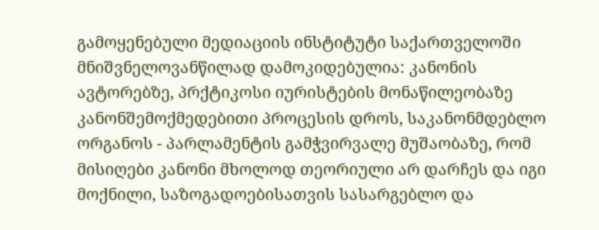გამოყენებული მედიაციის ინსტიტუტი საქართველოში მნიშვნელოვანწილად დამოკიდებულია: კანონის ავტორებზე, პრქტიკოსი იურისტების მონაწილეობაზე კანონშემოქმედებითი პროცესის დროს, საკანონმდებლო ორგანოს - პარლამენტის გამჭვირვალე მუშაობაზე, რომ მისიღები კანონი მხოლოდ თეორიული არ დარჩეს და იგი მოქნილი, საზოგადოებისათვის სასარგებლო და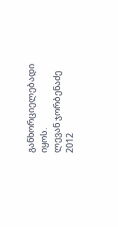განხორციელებადი იყოს.
ლევან ჯორბენაძე
2012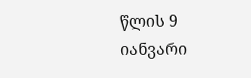წლის 9 იანვარი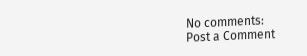No comments:
Post a Comment